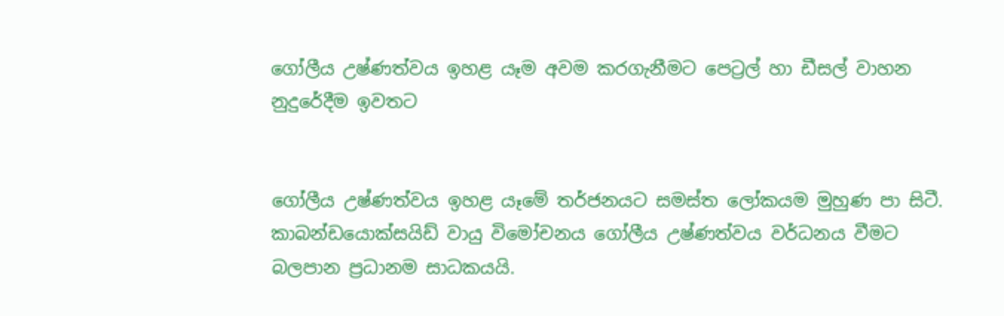ගෝලීය උෂ්ණත්වය ඉහළ යෑම අවම කරගැනීමට පෙට්‍රල් හා ඩීසල් වාහන නුදුරේදීම ඉවතට


ගෝලීය උෂ්ණත්වය ඉහළ යෑමේ තර්ජනයට සමස්ත ලෝකයම මුහුණ පා සිටී. කාබන්ඩයොක්සයිඩ් වායු විමෝචනය ගෝලීය උෂ්ණත්වය වර්ධනය වීමට බලපාන ප්‍රධානම සාධකයයි.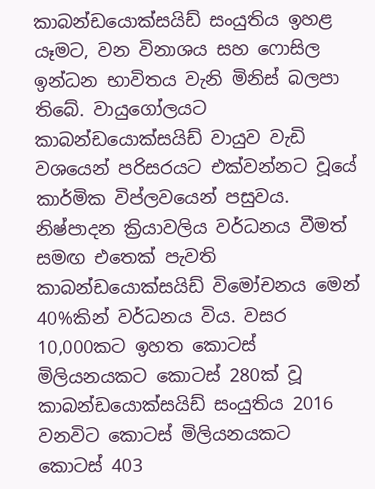කාබන්ඩයොක්සයිඩ් සංයුතිය ඉහළ යෑමට, වන විනාශය සහ ෆොසිල ඉන්ධන භාවිතය වැනි මිනිස් බලපා තිබේ. වායුගෝලයට කාබන්ඩයොක්සයිඩ් වායුව වැඩි වශයෙන් පරිසරයට එක්වන්නට වූයේ කාර්මික විප්ලවයෙන් පසුවය. නිෂ්පාදන ක්‍රියාවලිය වර්ධනය වීමත් සමඟ එතෙක් පැවති කාබන්ඩයොක්සයිඩ් විමෝචනය මෙන් 40%කින් වර්ධනය විය. වසර 10,000කට ඉහත කොටස් මිලියනයකට කොටස් 280ක් වූ කාබන්ඩයොක්සයිඩ් සංයුතිය 2016 වනවිට කොටස් මිලියනයකට කොටස් 403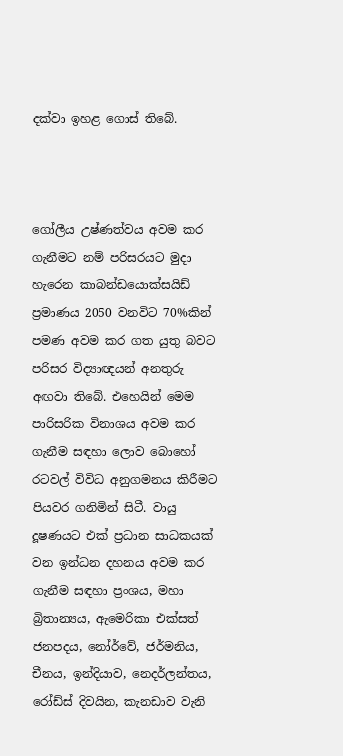දක්වා ඉහළ ගොස් තිබේ.



ගෝලීය උෂ්ණත්වය අවම කර ගැනීමට නම් පරිසරයට මුදා හැරෙන කාබන්ඩයොක්සයිඩ් ප්‍රමාණය 2050 වනවිට 70%කින් පමණ අවම කර ගත යුතු බවට පරිසර විද්‍යාඥයන් අනතුරු අඟවා තිබේ. එහෙයින් මෙම පාරිසරික විනාශය අවම කර ගැනීම සඳහා ලොව බොහෝ රටවල් විවිධ අනුගමනය කිරීමට පියවර ගනිමින් සිටී. වායු දූෂණයට එක් ප්‍රධාන සාධකයක් වන ඉන්ධන දහනය අවම කර ගැනීම සඳහා ප්‍රංශය, මහා බ්‍රිතාන්‍යය, ඇමෙරිකා එක්සත් ජනපදය, නෝර්වේ, ජර්මනිය, චීනය, ඉන්දියාව, නෙදර්ලන්තය, රෝඩ්ස් දිවයින, කැනඩාව වැනි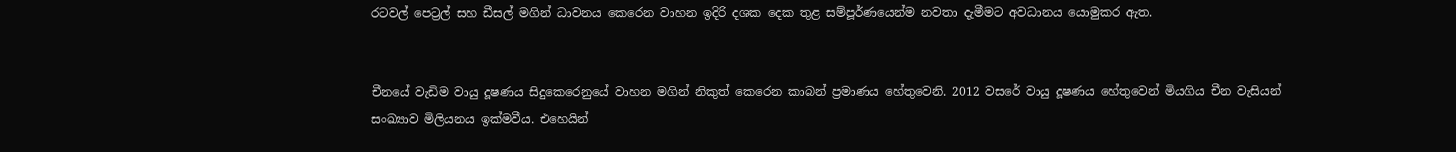රටවල් පෙට්‍රල් සහ ඩීසල් මගින් ධාවනය කෙරෙන වාහන ඉදිරි දශක දෙක තුළ සම්පූර්ණයෙන්ම නවතා දැමීමට අවධානය යොමුකර ඇත.


චීනයේ වැඩිම වායු දූෂණය සිදුකෙරෙනුයේ වාහන මගින් නිකුත් කෙරෙන කාබන් ප්‍රමාණය හේතුවෙනි. 2012 වසරේ වායු දූෂණය හේතුවෙන් මියගිය චීන වැසියන් සංඛ්‍යාව මිලියනය ඉක්මවීය. එහෙයින්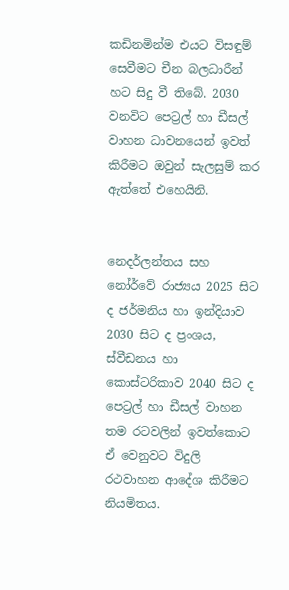කඩිනමින්ම එයට විසඳුම් සෙවීමට චීන බලධාරීන් හට සිදු වී තිබේ. 2030 වනවිට පෙට්‍රල් හා ඩීසල් වාහන ධාවනයෙන් ඉවත් කිරීමට ඔවුන් සැලසුම් කර ඇත්තේ එහෙයිනි.


නෙදර්ලන්තය සහ නෝර්වේ රාජ්‍යය 2025 සිට ද ජර්මනිය හා ඉන්දියාව 2030 සිට ද ප්‍රංශය, ස්වීඩනය හා කොස්ටරිකාව 2040 සිට ද පෙට්‍රල් හා ඩීසල් වාහන තම රටවලින් ඉවත්කොට ඒ වෙනුවට විදුලි රථවාහන ආදේශ කිරීමට නියමිතය.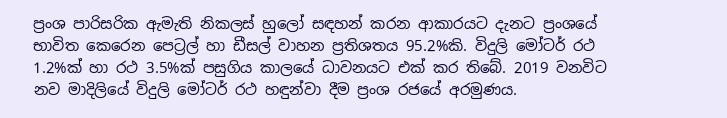ප්‍රංශ පාරිසරික ඇමැති නිකලස් හුලෝ සඳහන් කරන ආකාරයට දැනට ප්‍රංශයේ භාවිත කෙරෙන පෙට්‍රල් හා ඩීසල් වාහන ප්‍රතිශතය 95.2%කි. විදුලි මෝටර් රථ 1.2%ක් හා රථ 3.5%ක් පසුගිය කාලයේ ධාවනයට එක් කර තිබේ. 2019 වනවිට නව මාදිලියේ විදුලි මෝටර් රථ හඳුන්වා දීම ප්‍රංශ රජයේ අරමුණය.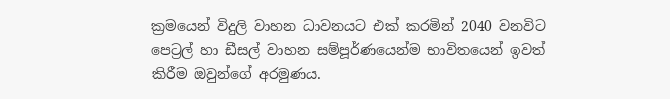ක්‍රමයෙන් විදුලි වාහන ධාවනයට එක් කරමින් 2040 වනවිට පෙට්‍රල් හා ඩීසල් වාහන සම්පූර්ණයෙන්ම භාවිතයෙන් ඉවත් කිරීම ඔවුන්ගේ අරමුණය.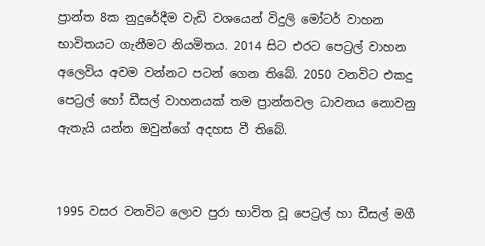ප්‍රාන්ත 8ක නුදුරේදීම වැඩි වශයෙන් විදුලි මෝටර් වාහන භාවිතයට ගැනීමට නියමිතය. 2014 සිට එරට පෙට්‍රල් වාහන අලෙවිය අවම වන්නට පටන් ගෙන තිබේ. 2050 වනවිට එකදු පෙට්‍රල් හෝ ඩීසල් වාහනයක් තම ප්‍රාන්තවල ධාවනය නොවනු ඇතැයි යන්න ඔවුන්ගේ අදහස වී තිබේ.


1995 වසර වනවිට ලොව පුරා භාවිත වූ පෙට්‍රල් හා ඩීසල් මගී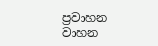ප්‍රවාහන වාහන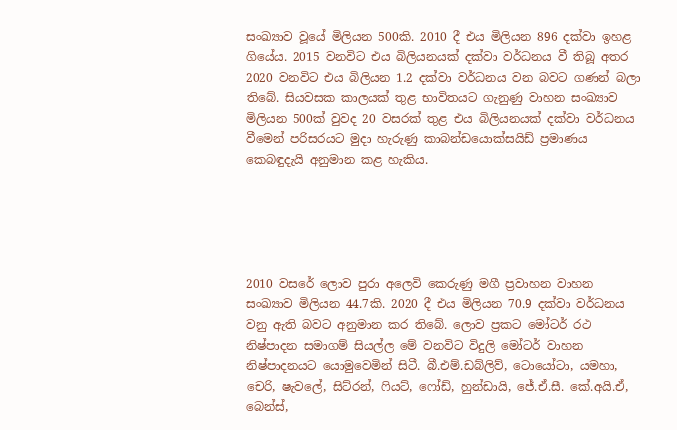සංඛ්‍යාව වූයේ මිලියන 500කි. 2010 දී එය මිලියන 896 දක්වා ඉහළ ගියේය. 2015 වනවිට එය බිලියනයක් දක්වා වර්ධනය වී තිබූ අතර 2020 වනවිට එය බිලියන 1.2 දක්වා වර්ධනය වන බවට ගණන් බලා තිබේ. සියවසක කාලයක් තුළ භාවිතයට ගැනුණු වාහන සංඛ්‍යාව මිලියන 500ක් වුවද 20 වසරක් තුළ එය බිලියනයක් දක්වා වර්ධනය වීමෙන් පරිසරයට මුදා හැරුණු කාබන්ඩයොක්සයිඩ් ප්‍රමාණය කෙබඳුදැයි අනුමාන කළ හැකිය.





2010 වසරේ ලොව පුරා අලෙවි කෙරුණු මගී ප්‍රවාහන වාහන සංඛ්‍යාව මිලියන 44.7කි. 2020 දී එය මිලියන 70.9 දක්වා වර්ධනය වනු ඇති බවට අනුමාන කර තිබේ. ලොව ප්‍රකට මෝටර් රථ නිෂ්පාදන සමාගම් සියල්ල මේ වනවිට විදුලි මෝටර් වාහන නිෂ්පාදනයට යොමුවෙමින් සිටී. බී.එම්.ඩබ්ලිව්, ටොයෝටා, යමහා, චෙරි, ෂැවලේ, සිට්රන්, ෆියට්, ෆෝඩ්, හුන්ඩායි, ජේ.ඒ.සී. කේ.අයි.ඒ, බෙන්ස්,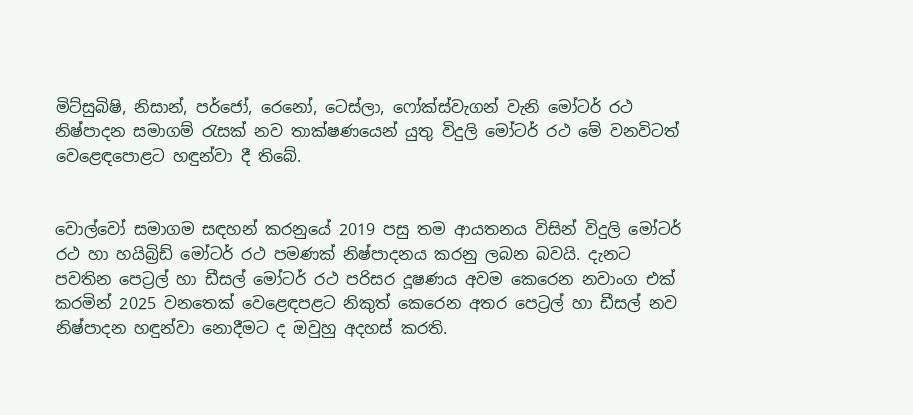මිට්සුබිෂි, නිසාන්, පර්ජෝ, රෙනෝ, ටෙස්ලා, ෆෝක්ස්වැගන් වැනි මෝටර් රථ නිෂ්පාදන සමාගම් රැසක් නව තාක්ෂණයෙන් යුතු විදුලි මෝටර් රථ මේ වනවිටත් වෙළෙඳපොළට හඳුන්වා දී තිබේ.


වොල්වෝ සමාගම සඳහන් කරනුයේ 2019 පසු තම ආයතනය විසින් විදුලි මෝටර් රථ හා හයිබ්‍රිඩ් මෝටර් රථ පමණක් නිෂ්පාදනය කරනු ලබන බවයි. දැනට පවතින පෙට්‍රල් හා ඩීසල් මෝටර් රථ පරිසර දූෂණය අවම කෙරෙන නවාංග එක් කරමින් 2025 වනතෙක් වෙළෙඳපළට නිකුත් කෙරෙන අතර පෙට්‍රල් හා ඩීසල් නව නිෂ්පාදන හඳුන්වා නොදීමට ද ඔවුහු අදහස් කරති.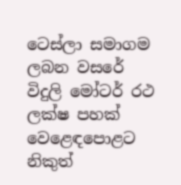ටෙස්ලා සමාගම ලබන වසරේ විදුලි මෝටර් රථ ලක්ෂ පහක් වෙළෙඳපොළට නිකුත්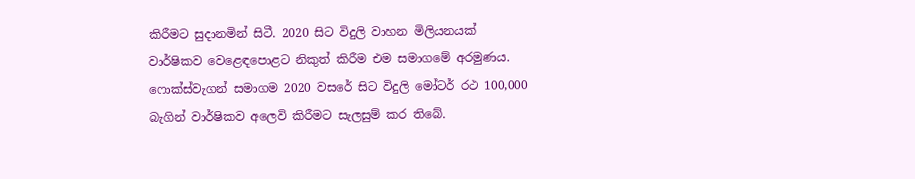කිරීමට සුදානමින් සිටී. 2020 සිට විදුලි වාහන මිලියනයක් වාර්ෂිකව වෙළෙඳපොළට නිකුත් කිරීම එම සමාගමේ අරමුණය. ෆොක්ස්වැගන් සමාගම 2020 වසරේ සිට විදුලි මෝටර් රථ 100,000 බැගින් වාර්ෂිකව අලෙවි කිරීමට සැලසුම් කර තිබේ.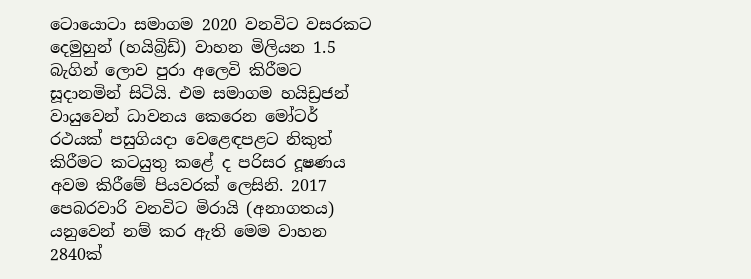ටොයොටා සමාගම 2020 වනවිට වසරකට දෙමුහුන් (හයිබ්‍රිඩ්) වාහන මිලියන 1.5 බැගින් ලොව පුරා අලෙවි කිරීමට සූදානමින් සිටියි. එම සමාගම හයිඩ්‍රජන් වායුවෙන් ධාවනය කෙරෙන මෝටර් රථයක් පසුගියදා වෙළෙඳපළට නිකුත් කිරීමට කටයුතු කළේ ද පරිසර දූෂණය අවම කිරීමේ පියවරක් ලෙසිනි. 2017 පෙබරවාරි වනවිට මිරායි (අනාගතය) යනුවෙන් නම් කර ඇති මෙම වාහන 2840ක්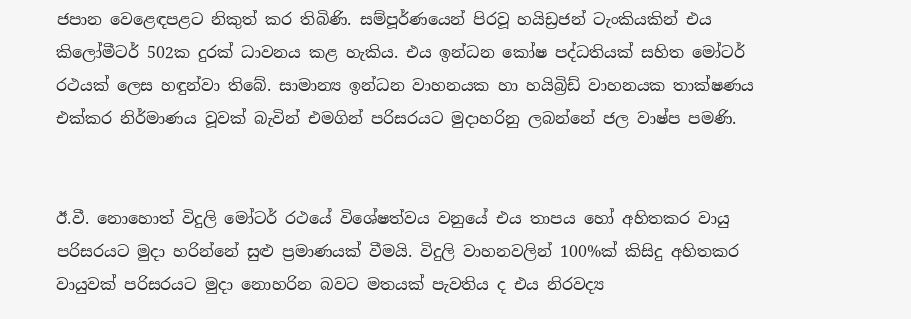ජපාන වෙළෙඳපළට නිකුත් කර තිබිණි. සම්පූර්ණයෙන් පිරවූ හයිඩ්‍රජන් ටැංකියකින් එය කිලෝමීටර් 502ක දුරක් ධාවනය කළ හැකිය. එය ඉන්ධන කෝෂ පද්ධතියක් සහිත මෝටර් රථයක් ලෙස හඳුන්වා තිබේ. සාමාන්‍ය ඉන්ධන වාහනයක හා හයිබ්‍රිඩ් වාහනයක තාක්ෂණය එක්කර නිර්මාණය වූවක් බැවින් එමගින් පරිසරයට මුදාහරිනු ලබන්නේ ජල වාෂ්ප පමණි.


ඊ.වී. නොහොත් විදුලි මෝටර් රථයේ විශේෂත්වය වනුයේ එය තාපය හෝ අහිතකර වායු පරිසරයට මුදා හරින්නේ සුළු ප්‍රමාණයක් වීමයි. විදුලි වාහනවලින් 100%ක් කිසිදු අහිතකර වායුවක් පරිසරයට මුදා නොහරින බවට මතයක් පැවතිය ද එය නිරවද්‍ය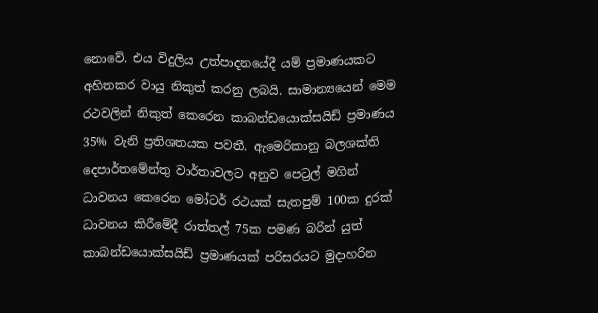නොවේ. එය විදුලිය උත්පාදනයේදී යම් ප්‍රමාණයකට අහිතකර වායු නිකුත් කරනු ලබයි. සාමාන්‍යයෙන් මෙම රථවලින් නිකුත් කෙරෙන කාබන්ඩයොක්සයිඩ් ප්‍රමාණය 35% වැනි ප්‍රතිශතයක පවතී. ඇමෙරිකානු බලශක්ති දෙපාර්තමේන්තු වාර්තාවලට අනුව පෙට්‍රල් මගින් ධාවනය කෙරෙන මෝටර් රථයක් සැතපුම් 100ක දුරක් ධාවනය කිරීමේදී රාත්තල් 75ක පමණ බරින් යුත් කාබන්ඩයොක්සයිඩ් ප්‍රමාණයක් පරිසරයට මුදාහරින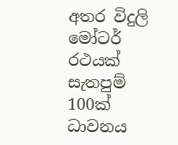අතර විදුලි මෝටර් රථයක් සැතපුම් 100ක් ධාවනය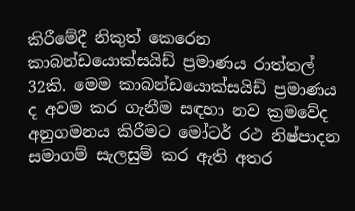කිරීමේදී නිකුත් කෙරෙන කාබන්ඩයොක්සයිඩ් ප්‍රමාණය රාත්තල් 32කි. මෙම කාබන්ඩයොක්සයිඩ් ප්‍රමාණය ද අවම කර ගැනීම සඳහා නව ක්‍රමවේද අනුගමනය කිරීමට මෝටර් රථ නිෂ්පාදන සමාගම් සැලසුම් කර ඇති අතර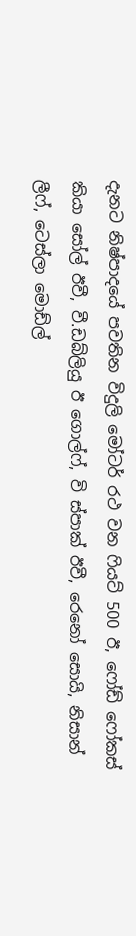දැනට නිෂ්පාදයේ පවතින විදුලි මෝටර් රථ වන ෆියට් 500 ඊ, ෆෝඩ් ෆෝකස් කියා සෝල් ඊවී, වී.ඩබ්ලියු ඊ ගොල්ෆ්, වි ස්පාක් ඊවී, රෙනෝ සොයි, නිසාන් ලීෆ්, ටෙස්ලා මොඩ්ල්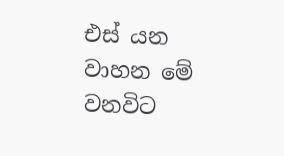එස් යන වාහන මේ වනවිට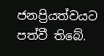ජනප්‍රියත්වයට පත්වී තිබේ.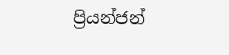ප්‍රියන්ජන්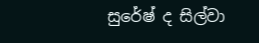සුරේෂ් ද සිල්වා